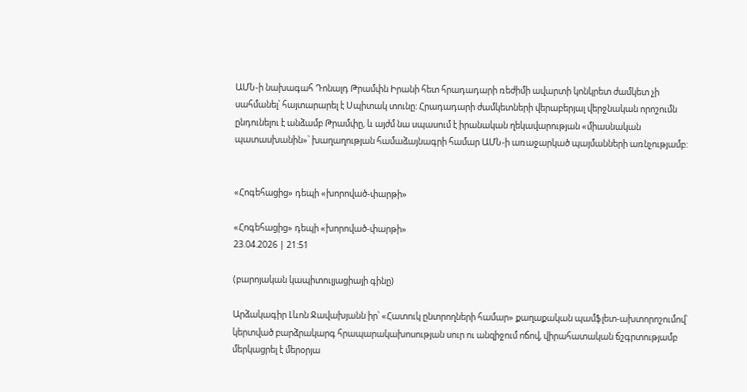ԱՄՆ-ի նախագահ Դոնալդ Թրամփն Իրանի հետ հրադադարի ռեժիմի ավարտի կոնկրետ ժամկետ չի սահմանել՝ հայտարարել է Սպիտակ տունը: Հրադադարի ժամկետների վերաբերյալ վերջնական որոշումն ընդունելու է անձամբ Թրամփը, և այժմ նա սպասում է իրանական ղեկավարության «միասնական պատասխանին»՝ խաղաղության համաձայնագրի համար ԱՄՆ-ի առաջարկած պայմանների առնչությամբ:


«Հոգեհացից» դեպի «խորոված-փարթի»

«Հոգեհացից» դեպի «խորոված-փարթի»
23.04.2026 | 21:51

(բարոյական կապիտուլյացիայի գինը)

Արձակագիր Լևոն Ջավախյանն իր՝ «Հատուկ ընտրողների համար» քաղաքական պամֆլետ-ախտորոշումով՝ կերտված բարձրակարգ հրապարակախոսության սուր ու անզիջում ոճով, վիրահատական ճշգրտությամբ մերկացրել է մերօրյա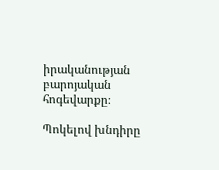իրականության բարոյական հոգեվարքը։

Պոկելով խնդիրը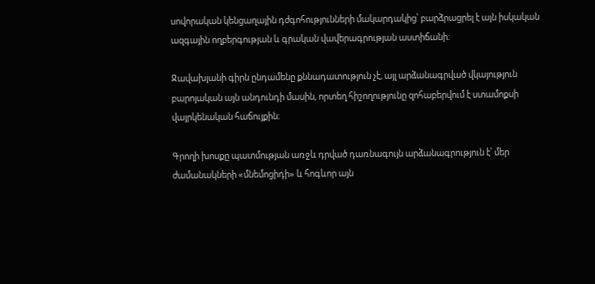սովորական կենցաղային դժգոհությունների մակարդակից՝ բարձրացրել է այն իսկական ազգային ողբերգության և գրական վավերագրության աստիճանի։

Ջավախյանի գիրն ընդամենը քննադատություն չէ, այլ արձանագրված վկայություն բարոյական այն անդունդի մասին, որտեղ հիշողությունը զոհաբերվում է ստամոքսի վայրկենական հաճույքին։

Գրողի խոսքը պատմության առջև դրված դառնագույն արձանագրություն է՝ մեր ժամանակների «մնեմոցիդի» և հոգևոր այն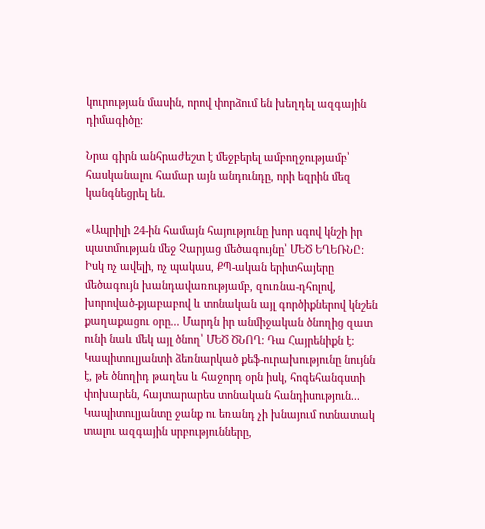կուրության մասին, որով փորձում են խեղդել ազգային դիմագիծը։

Նրա գիրն անհրաժեշտ է մեջբերել ամբողջությամբ՝ հասկանալու համար այն անդունդը, որի եզրին մեզ կանգնեցրել են.

«Ապրիլի 24-ին համայն հայությունը խոր սգով կնշի իր պատմության մեջ Չարյաց մեծագույնը՝ ՄԵԾ ԵՂԵՌՆԸ։ Իսկ ոչ ավելի, ոչ պակաս, ՔՊ-ական երիտհայերը մեծագույն խանդավառությամբ, զուռնա-դհոլով, խորոված-քյաբաբով և տոնական այլ գործիքներով կնշեն քաղաքացու օրը... Մարդն իր անմիջական ծնողից զատ ունի նաև մեկ այլ ծնող՝ ՄԵԾ ԾՆՈՂ։ Դա Հայրենիքն է։ Կապիտուլյանտի ձեռնարկած քեֆ-ուրախությունը նույնն է, թե ծնողիդ թաղես և հաջորդ օրն իսկ, հոգեհանգստի փոխարեն, հայտարարես տոնական հանդիսություն... Կապիտուլյանտը ջանք ու եռանդ չի խնայում ոտնատակ տալու ազգային սրբությունները,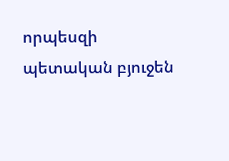որպեսզի պետական բյուջեն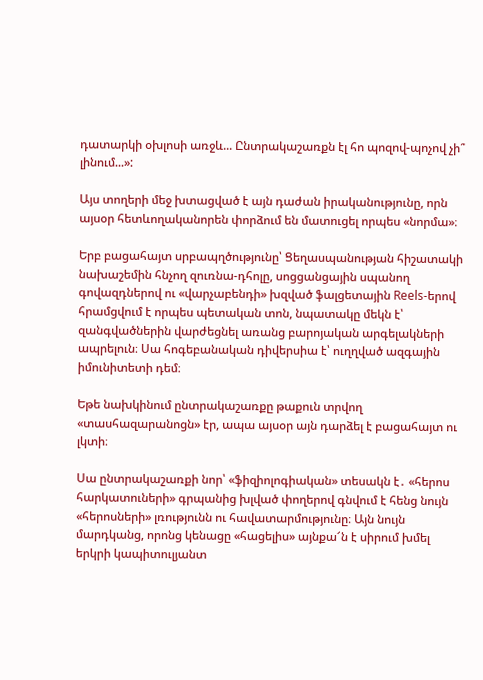դատարկի օխլոսի առջև... Ընտրակաշառքն էլ հո պոզով-պոչով չի՞ լինում...»:

Այս տողերի մեջ խտացված է այն դաժան իրականությունը, որն այսօր հետևողականորեն փորձում են մատուցել որպես «նորմա»։

Երբ բացահայտ սրբապղծությունը՝ Ցեղասպանության հիշատակի նախաշեմին հնչող զուռնա-դհոլը, սոցցանցային սպանող գովազդներով ու «վարչաբենդի» խզված ֆալցետային Reels-երով հրամցվում է որպես պետական տոն, նպատակը մեկն է՝ զանգվածներին վարժեցնել առանց բարոյական արգելակների ապրելուն։ Սա հոգեբանական դիվերսիա է՝ ուղղված ազգային իմունիտետի դեմ։

Եթե նախկինում ընտրակաշառքը թաքուն տրվող «տասհազարանոցն» էր, ապա այսօր այն դարձել է բացահայտ ու լկտի։

Սա ընտրակաշառքի նոր՝ «ֆիզիոլոգիական» տեսակն է․ «հերոս հարկատուների» գրպանից խլված փողերով գնվում է հենց նույն «հերոսների» լռությունն ու հավատարմությունը։ Այն նույն մարդկանց, որոնց կենացը «հացելիս» այնքա՜ն է սիրում խմել երկրի կապիտուլյանտ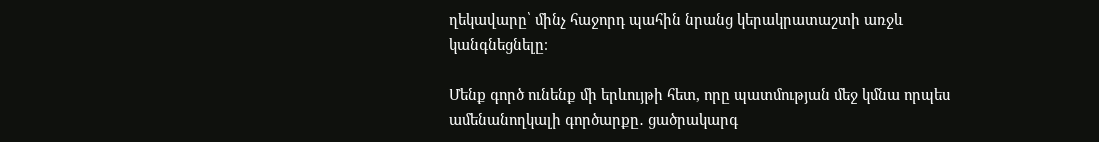ղեկավարը՝ մինչ հաջորդ պահին նրանց կերակրատաշտի առջև կանգնեցնելը։

Մենք գործ ունենք մի երևույթի հետ, որը պատմության մեջ կմնա որպես ամենանողկալի գործարքը․ ցածրակարգ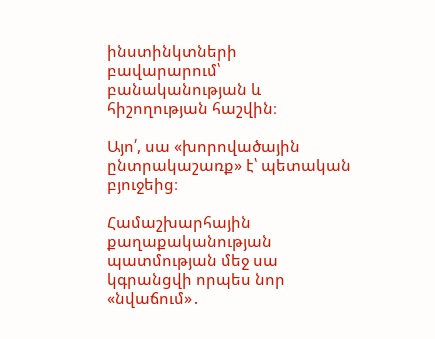ինստինկտների բավարարում՝ բանականության և հիշողության հաշվին։

Այո՛, սա «խորովածային ընտրակաշառք» է՝ պետական բյուջեից։

Համաշխարհային քաղաքականության պատմության մեջ սա կգրանցվի որպես նոր «նվաճում»․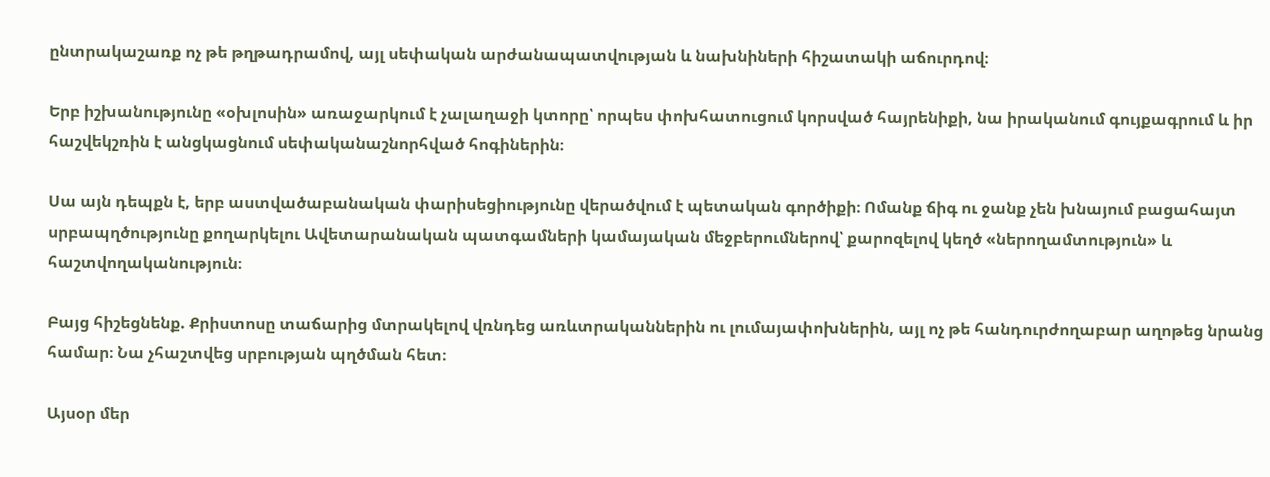ընտրակաշառք ոչ թե թղթադրամով, այլ սեփական արժանապատվության և նախնիների հիշատակի աճուրդով։

Երբ իշխանությունը «օխլոսին» առաջարկում է չալաղաջի կտորը՝ որպես փոխհատուցում կորսված հայրենիքի, նա իրականում գույքագրում և իր հաշվեկշռին է անցկացնում սեփականաշնորհված հոգիներին։

Սա այն դեպքն է, երբ աստվածաբանական փարիսեցիությունը վերածվում է պետական գործիքի։ Ոմանք ճիգ ու ջանք չեն խնայում բացահայտ սրբապղծությունը քողարկելու Ավետարանական պատգամների կամայական մեջբերումներով՝ քարոզելով կեղծ «ներողամտություն» և հաշտվողականություն։

Բայց հիշեցնենք. Քրիստոսը տաճարից մտրակելով վռնդեց առևտրականներին ու լումայափոխներին, այլ ոչ թե հանդուրժողաբար աղոթեց նրանց համար։ Նա չհաշտվեց սրբության պղծման հետ։

Այսօր մեր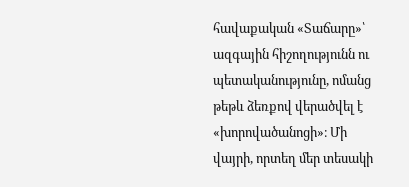հավաքական «Տաճարը»՝ ազգային հիշողությունն ու պետականությունը, ոմանց թեթև ձեռքով վերածվել է «խորովածանոցի»։ Մի վայրի, որտեղ մեր տեսակի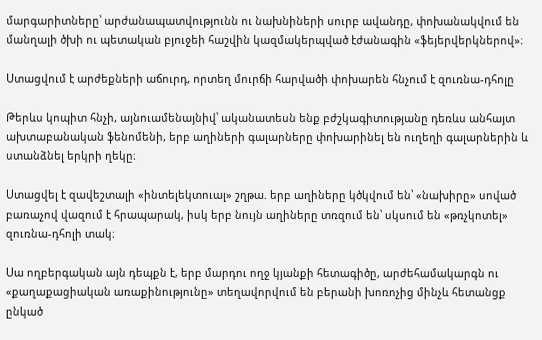մարգարիտները՝ արժանապատվությունն ու նախնիների սուրբ ավանդը, փոխանակվում են մանղալի ծխի ու պետական բյուջեի հաշվին կազմակերպված էժանագին «ֆեյերվերկներով»։

Ստացվում է արժեքների աճուրդ, որտեղ մուրճի հարվածի փոխարեն հնչում է զուռնա-դհոլը

Թերևս կոպիտ հնչի, այնուամենայնիվ՝ ականատեսն ենք բժշկագիտությանը դեռևս անհայտ ախտաբանական ֆենոմենի, երբ աղիների գալարները փոխարինել են ուղեղի գալարներին և ստանձնել երկրի ղեկը։

Ստացվել է զավեշտալի «ինտելեկտուալ» շղթա. երբ աղիները կծկվում են՝ «նախիրը» սոված բառաչով վազում է հրապարակ, իսկ երբ նույն աղիները տռզում են՝ սկսում են «թռչկոտել» զուռնա-դհոլի տակ։

Սա ողբերգական այն դեպքն է, երբ մարդու ողջ կյանքի հետագիծը, արժեհամակարգն ու «քաղաքացիական առաքինությունը» տեղավորվում են բերանի խոռոչից մինչև հետանցք ընկած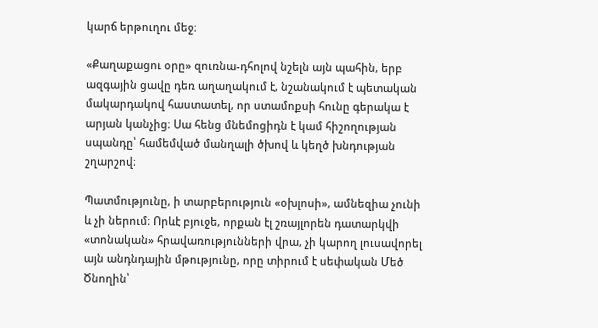կարճ երթուղու մեջ։

«Քաղաքացու օրը» զուռնա-դհոլով նշելն այն պահին, երբ ազգային ցավը դեռ աղաղակում է, նշանակում է պետական մակարդակով հաստատել, որ ստամոքսի հունը գերակա է արյան կանչից։ Սա հենց մնեմոցիդն է կամ հիշողության սպանդը՝ համեմված մանղալի ծխով և կեղծ խնդության շղարշով։

Պատմությունը, ի տարբերություն «օխլոսի», ամնեզիա չունի և չի ներում։ Որևէ բյուջե, որքան էլ շռայլորեն դատարկվի «տոնական» հրավառությունների վրա, չի կարող լուսավորել այն անդնդային մթությունը, որը տիրում է սեփական Մեծ Ծնողին՝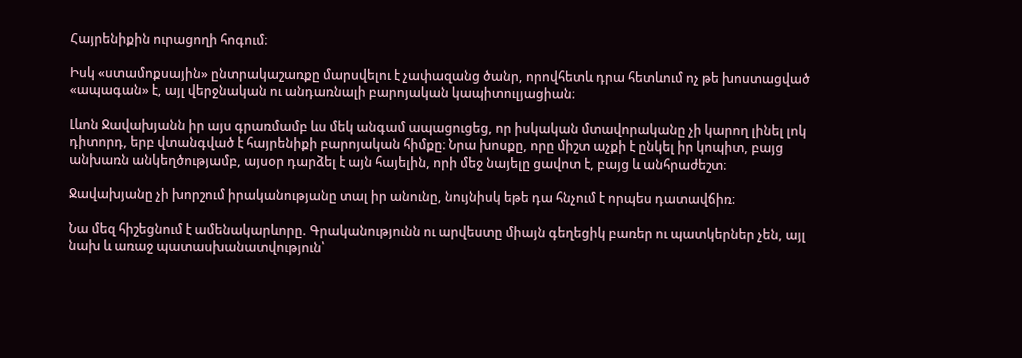Հայրենիքին ուրացողի հոգում։

Իսկ «ստամոքսային» ընտրակաշառքը մարսվելու է չափազանց ծանր, որովհետև դրա հետևում ոչ թե խոստացված «ապագան» է, այլ վերջնական ու անդառնալի բարոյական կապիտուլյացիան։

Լևոն Ջավախյանն իր այս գրառմամբ ևս մեկ անգամ ապացուցեց, որ իսկական մտավորականը չի կարող լինել լոկ դիտորդ, երբ վտանգված է հայրենիքի բարոյական հիմքը։ Նրա խոսքը, որը միշտ աչքի է ընկել իր կոպիտ, բայց անխառն անկեղծությամբ, այսօր դարձել է այն հայելին, որի մեջ նայելը ցավոտ է, բայց և անհրաժեշտ։

Ջավախյանը չի խորշում իրականությանը տալ իր անունը, նույնիսկ եթե դա հնչում է որպես դատավճիռ։

Նա մեզ հիշեցնում է ամենակարևորը. Գրականությունն ու արվեստը միայն գեղեցիկ բառեր ու պատկերներ չեն, այլ նախ և առաջ պատասխանատվություն՝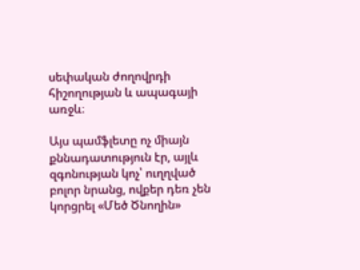սեփական ժողովրդի հիշողության և ապագայի առջև։

Այս պամֆլետը ոչ միայն քննադատություն էր, այլև զգոնության կոչ՝ ուղղված բոլոր նրանց, ովքեր դեռ չեն կորցրել «Մեծ Ծնողին»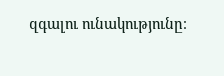զգալու ունակությունը։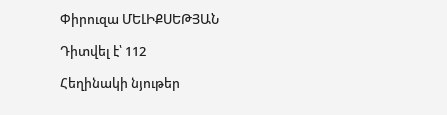Փիրուզա ՄԵԼԻՔՍԵԹՅԱՆ

Դիտվել է՝ 112

Հեղինակի նյութեր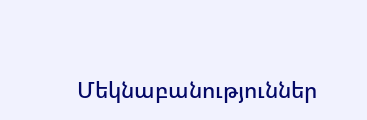Մեկնաբանություններ